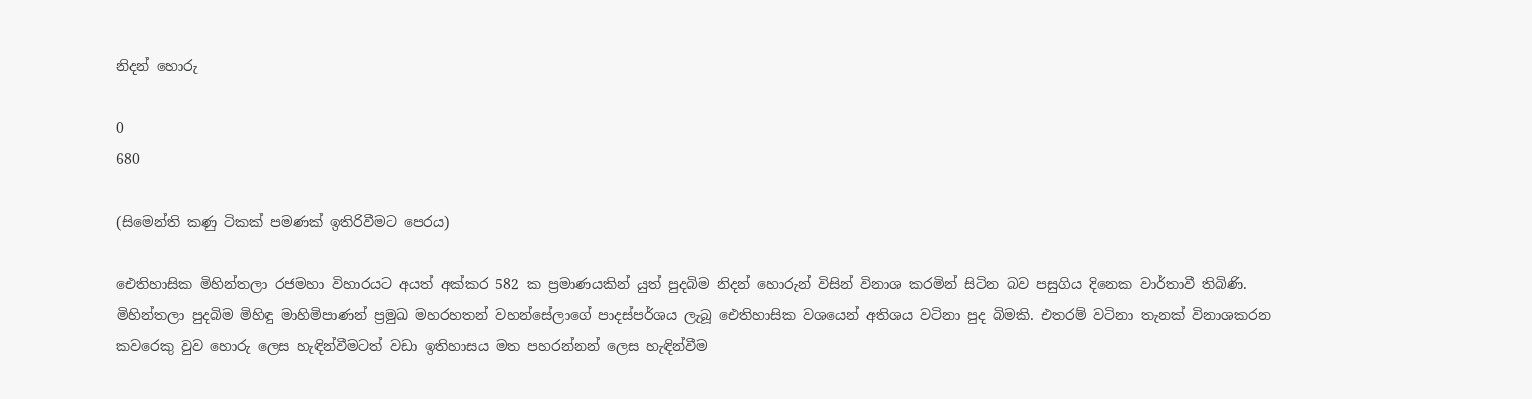නිදන් හොරු

0
680

(සිමෙන්ති කණු ටිකක්‌ පමණක්‌ ඉතිරිවීමට පෙරය)

ඓතිහාසික මිහින්තලා රජමහා විහාරයට අයත් අක්‌කර 582 ක ප්‍රමාණයකින් යුත් පුදබිම නිදන් හොරුන් විසින් විනාශ කරමින් සිටින බව පසුගිය දිනෙක වාර්තාවී තිබිණි. මිහින්තලා පුදබිම මිහිඳු මාහිමිපාණන් ප්‍රමුඛ මහරහතන් වහන්සේලාගේ පාදස්‌පර්ශය ලැබූ ඓතිහාසික වශයෙන් අතිශය වටිනා පුද බිමකි. එතරම් වටිනා තැනක්‌ විනාශකරන කවරෙකු වුව හොරු ලෙස හැඳින්වීමටත් වඩා ඉතිහාසය මත පහරන්නන් ලෙස හැඳින්වීම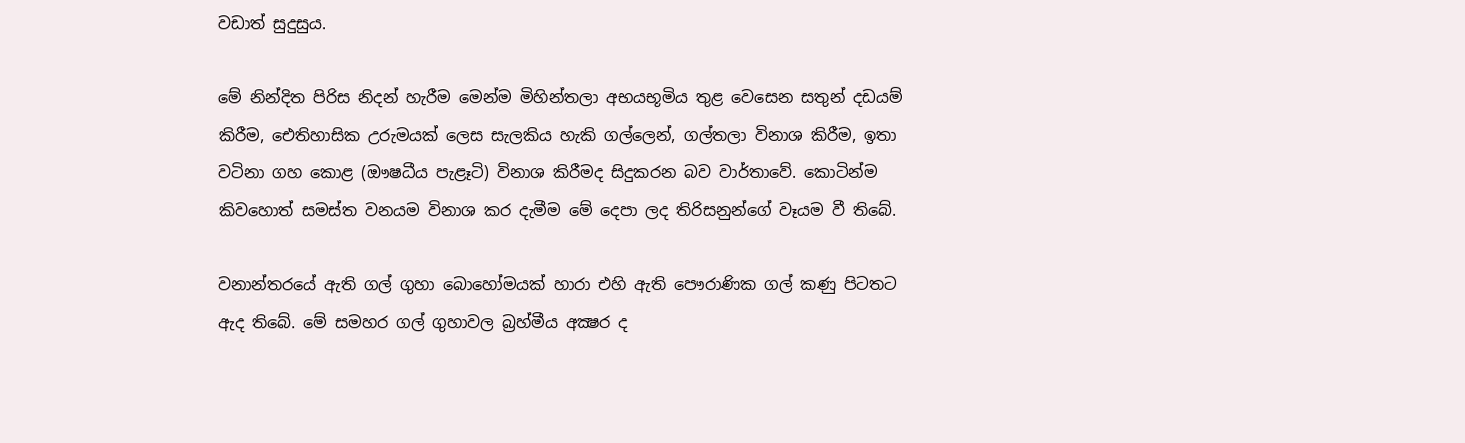වඩාත් සුදුසුය.

මේ නින්දිත පිරිස නිදන් හැරීම මෙන්ම මිහින්තලා අභයභූමිය තුළ වෙසෙන සතුන් දඩයම් කිරීම, ඓතිහාසික උරුමයක්‌ ලෙස සැලකිය හැකි ගල්ලෙන්, ගල්තලා විනාශ කිරීම, ඉතා වටිනා ගහ කොළ (ඖෂධීය පැළෑටි) විනාශ කිරීමද සිදුකරන බව වාර්තාවේ. කොටින්ම කිවහොත් සමස්‌ත වනයම විනාශ කර දැමීම මේ දෙපා ලද තිරිසනුන්ගේ වෑයම වී තිබේ.

වනාන්තරයේ ඇති ගල් ගුහා බොහෝමයක්‌ හාරා එහි ඇති පෞරාණික ගල් කණු පිටතට ඇද තිබේ. මේ සමහර ගල් ගුහාවල බ්‍රහ්මීය අක්‍ෂර ද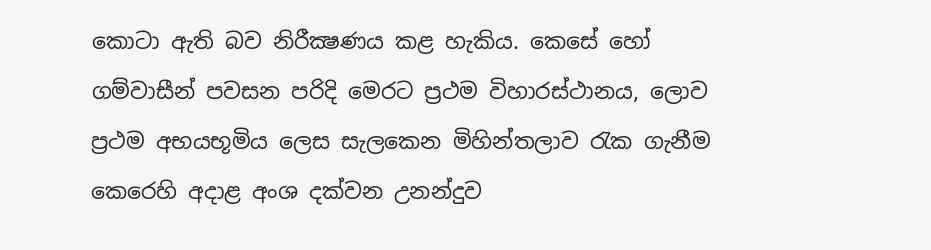කොටා ඇති බව නිරීක්‍ෂණය කළ හැකිය. කෙසේ හෝ ගම්වාසීන් පවසන පරිදි මෙරට ප්‍රථම විහාරස්‌ථානය, ලොව ප්‍රථම අභයභූමිය ලෙස සැලකෙන මිහින්තලාව රැක ගැනීම කෙරෙහි අදාළ අංශ දක්‌වන උනන්දුව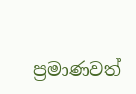ප්‍රමාණවත්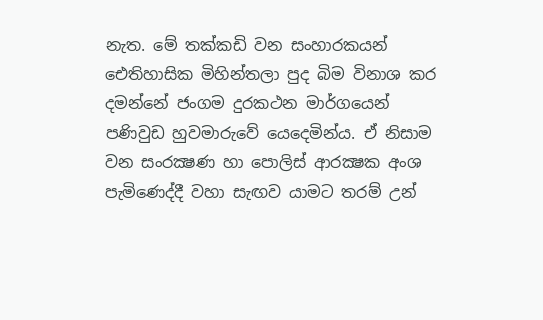නැත. මේ තක්‌කඩි වන සංහාරකයන් ඓතිහාසික මිහින්තලා පුද බිම විනාශ කර දමන්නේ ජංගම දුරකථන මාර්ගයෙන් පණිවුඩ හුවමාරුවේ යෙදෙමින්ය. ඒ නිසාම වන සංරක්‍ෂණ හා පොලිස්‌ ආරක්‍ෂක අංශ පැමිණෙද්දී වහා සැඟව යාමට තරම් උන්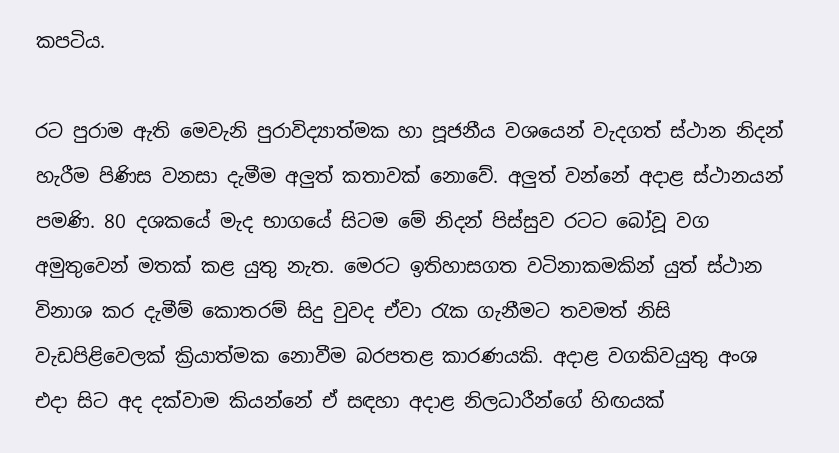කපටිය.

රට පුරාම ඇති මෙවැනි පුරාවිද්‍යාත්මක හා පූජනීය වශයෙන් වැදගත් ස්‌ථාන නිදන් හැරීම පිණිස වනසා දැමීම අලුත් කතාවක්‌ නොවේ. අලුත් වන්නේ අදාළ ස්‌ථානයන් පමණි. 80 දශකයේ මැද භාගයේ සිටම මේ නිදන් පිස්‌සුව රටට බෝවූ වග අමුතුවෙන් මතක්‌ කළ යුතු නැත. මෙරට ඉතිහාසගත වටිනාකමකින් යුත් ස්‌ථාන විනාශ කර දැමීම් කොතරම් සිදු වුවද ඒවා රැක ගැනීමට තවමත් නිසි වැඩපිළිවෙලක්‌ ක්‍රියාත්මක නොවීම බරපතළ කාරණයකි. අදාළ වගකිවයුතු අංශ එදා සිට අද දක්‌වාම කියන්නේ ඒ සඳහා අදාළ නිලධාරීන්ගේ හිඟයක්‌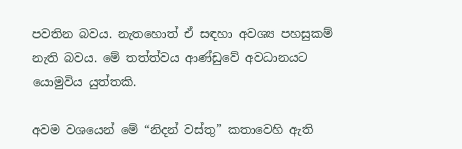පවතින බවය. නැතහොත් ඒ සඳහා අවශ්‍ය පහසුකම් නැති බවය. මේ තත්ත්වය ආණ්‌ඩුවේ අවධානයට යොමුවිය යුත්තකි.

අවම වශයෙන් මේ “නිදන් වස්‌තු” කතාවෙහි ඇති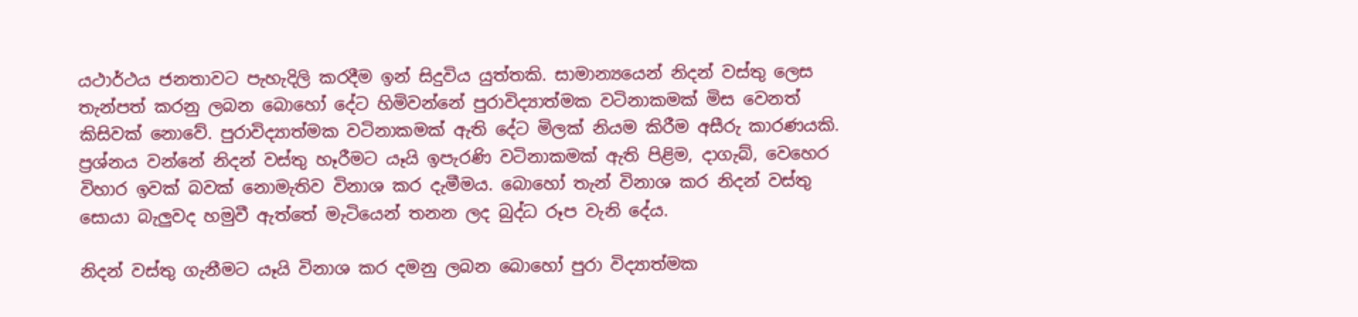යථාර්ථය ජනතාවට පැහැදිලි කරදීම ඉන් සිදුවිය යුත්තකි. සාමාන්‍යයෙන් නිදන් වස්‌තු ලෙස තැන්පත් කරනු ලබන බොහෝ දේට හිමිවන්නේ පුරාවිද්‍යාත්මක වටිනාකමක්‌ මිස වෙනත් කිසිවක්‌ නොවේ. පුරාවිද්‍යාත්මක වටිනාකමක්‌ ඇති දේට මිලක්‌ නියම කිරීම අසීරු කාරණයකි. ප්‍රශ්නය වන්නේ නිදන් වස්‌තු හෑරීමට යෑයි ඉපැරණි වටිනාකමක්‌ ඇති පිළිම, දාගැබ්, වෙහෙර විහාර ඉවක්‌ බවක්‌ නොමැතිව විනාශ කර දැමීමය. බොහෝ තැන් විනාශ කර නිදන් වස්‌තු සොයා බැලුවද හමුවී ඇත්තේ මැටියෙන් තනන ලද බුද්ධ රූප වැනි දේය.

නිදන් වස්‌තු ගැනීමට යෑයි විනාශ කර දමනු ලබන බොහෝ පුරා විද්‍යාත්මක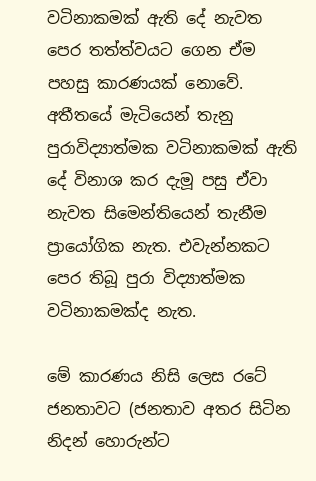වටිනාකමක්‌ ඇති දේ නැවත පෙර තත්ත්වයට ගෙන ඒම පහසු කාරණයක්‌ නොවේ. අතීතයේ මැටියෙන් තැනු පුරාවිද්‍යාත්මක වටිනාකමක්‌ ඇති දේ විනාශ කර දැමූ පසු ඒවා නැවත සිමෙන්තියෙන් තැනීම ප්‍රායෝගික නැත. එවැන්නකට පෙර තිබූ පුරා විද්‍යාත්මක වටිනාකමක්‌ද නැත.

මේ කාරණය නිසි ලෙස රටේ ජනතාවට (ජනතාව අතර සිටින නිදන් හොරුන්ට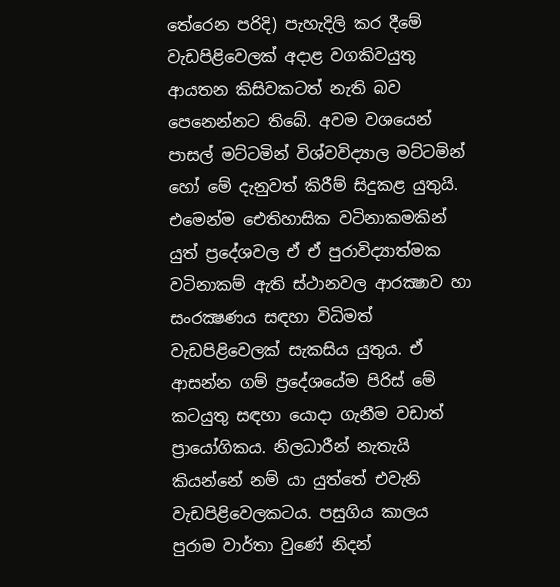තේරෙන පරිදි) පැහැදිලි කර දීමේ වැඩපිළිවෙලක්‌ අදාළ වගකිවයුතු ආයතන කිසිවකටත් නැති බව පෙනෙන්නට තිබේ. අවම වශයෙන් පාසල් මට්‌ටමින් විශ්වවිද්‍යාල මට්‌ටමින් හෝ මේ දැනුවත් කිරීම් සිදුකළ යුතුයි. එමෙන්ම ඓතිහාසික වටිනාකමකින් යුත් ප්‍රදේශවල ඒ ඒ පුරාවිද්‍යාත්මක වටිනාකම් ඇති ස්‌ථානවල ආරක්‍ෂාව හා සංරක්‍ෂණය සඳහා විධිමත් වැඩපිළිවෙලක්‌ සැකසිය යුතුය. ඒ ආසන්න ගම් ප්‍රදේශයේම පිරිස්‌ මේ කටයුතු සඳහා යොදා ගැනීම වඩාත් ප්‍රායෝගිකය. නිලධාරීන් නැතැයි කියන්නේ නම් යා යුත්තේ එවැනි වැඩපිළිවෙලකටය. පසුගිය කාලය පුරාම වාර්තා වුණේ නිදන්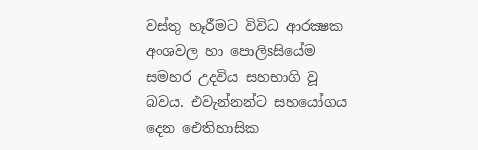වස්‌තු හෑරීමට විවිධ ආරක්‍ෂක අංශවල හා පොලිsසියේම සමහර උදවිය සහභාගි වූ බවය. එවැන්නන්ට සහයෝගය දෙන ඓතිහාසික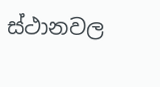ස්‌ථානවල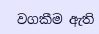වගකීම ඇති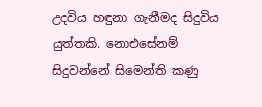උදවිය හඳුනා ගැනීමද සිදුවිය යුත්තකි. නොඑසේනම් සිදුවන්නේ සිමෙන්ති කණු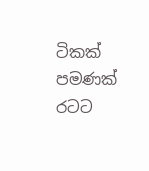ටිකක්‌ පමණක්‌ රටට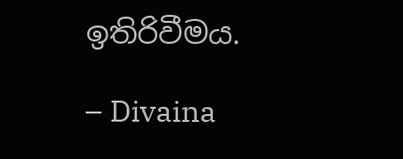ඉතිරිවීමය.

– Divaina